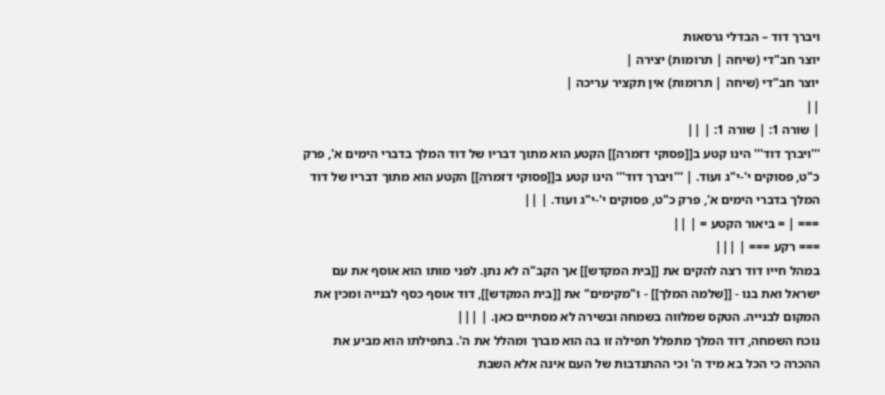ויברך דוד – הבדלי גרסאות
יוצר חב"די (שיחה | תרומות) יצירה |
יוצר חב"די (שיחה | תרומות) אין תקציר עריכה |
||
| שורה 1: | שורה 1: | ||
'''ויברך דוד''' הינו קטע ב[[פסוקי דזמרה]] הקטע הוא מתוך דבריו של דוד המלך בדברי הימים א', פרק כ"ט, פסוקים י'-י"ג ועוד. | '''ויברך דוד''' הינו קטע ב[[פסוקי דזמרה]] הקטע הוא מתוך דבריו של דוד המלך בדברי הימים א', פרק כ"ט, פסוקים י'-י"ג ועוד. | ||
=== | = ביאור הקטע = | ||
=== רקע === | |||
במהל חייו דוד רצה להקים את [[בית המקדש]] אך הקב"ה לא נתן. לפני מותו הוא אוסף את עם ישראל ואת בנו - [[שלמה המלך]] - ו"מקימים" את [[בית המקדש]], דוד אוסף כסף לבנייה ומכין את המקום לבנייה. הטקס שמלווה בשמחה ובשירה לא מסתיים כאן. | |||
נוכח השמחה, דוד המלך מתפלל תפילה זו בה הוא מברך ומהלל את ה'. בתפילתו הוא מביע את ההכרה כי הכל בא מיד ה' וכי ההתנדבות של העם אינה אלא השבת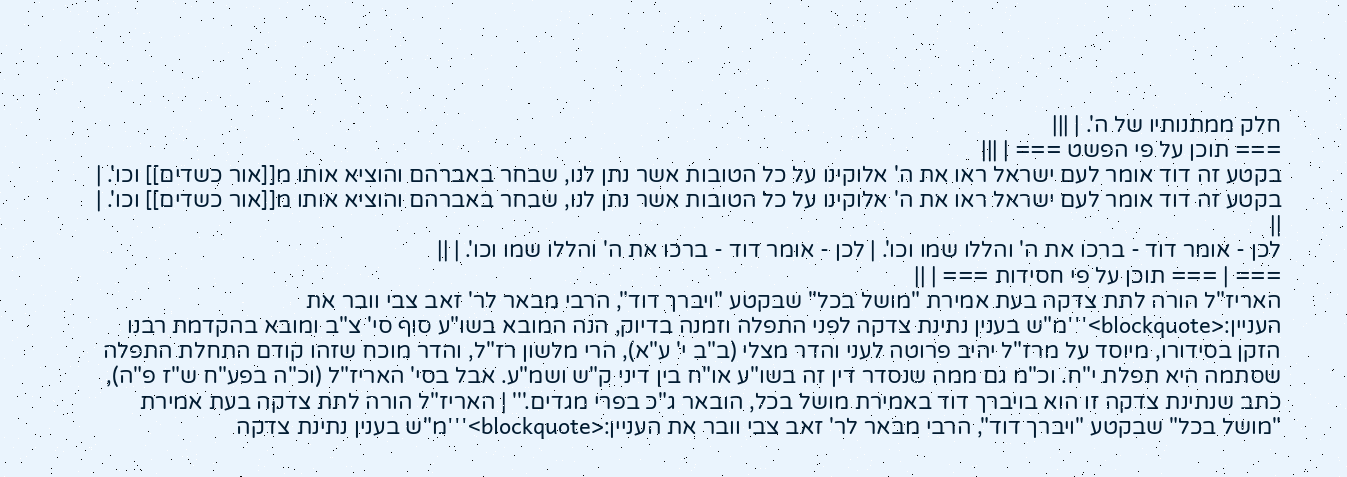חלק ממתנותיו של ה'. | |||
=== תוכן על פי הפשט === | |||
בקטע זה דוד אומר לעם ישראל ראו את ה' אלוקינו על כל הטובות אשר נתן לנו, שבחר באברהם והוציא אותו מ[[אור כשדים]] וכו'. | בקטע זה דוד אומר לעם ישראל ראו את ה' אלוקינו על כל הטובות אשר נתן לנו, שבחר באברהם והוציא אותו מ[[אור כשדים]] וכו'. | ||
לכן - אומר דוד - ברכו את ה' והללו שמו וכו'. | לכן - אומר דוד - ברכו את ה' והללו שמו וכו'. | ||
=== | === תוכן על פי חסידות === | ||
האריז"ל הורה לתת צדקה בעת אמירת "מושל בכל" שבקטע "ויברך דוד", הרבי מבאר לר' זאב צבי וובר את העניין:<blockquote>'''מ"ש בענין נתינת צדקה לפני התפלה וזמנה בדיוק, הנה המובא בשו"ע סוף סי' צ"ב ומובא בהקדמת רבנו הזקן בסידורו, מיוסד על מרז"ל יהיב פרוטה לעני והדר מצלי (ב"ב י' ע"א), הרי מלשון רז"ל, והדר מוכח שזהו קודם התחלת התפלה שסתמה היא תפלת י"ח. וכ"מ גם ממה שנסדר דין זה בשו"ע או"ח בין דיני ק"ש ושמ"ע. אבל בסי' האריז"ל (וכ"ה בפע"ח ש"ז פ"ה), כתב שנתינת צדקה זו הוא בויברך דוד באמירת מושל בכל, הובאר ג"כ בפרי מגדים.''' | האריז"ל הורה לתת צדקה בעת אמירת "מושל בכל" שבקטע "ויברך דוד", הרבי מבאר לר' זאב צבי וובר את העניין:<blockquote>'''מ"ש בענין נתינת צדקה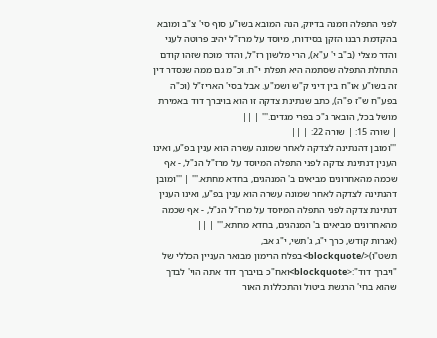לפני התפלה וזמנה בדיוק, הנה המובא בשו"ע סוף סי' צ"ב ומובא בהקדמת רבנו הזקן בסידורו, מיוסד על מרז"ל יהיב פרוטה לעני והדר מצלי (ב"ב י' ע"א), הרי מלשון רז"ל, והדר מוכח שזהו קודם התחלת התפלה שסתמה היא תפלת י"ח. וכ"מ גם ממה שנסדר דין זה בשו"ע או"ח בין דיני ק"ש ושמ"ע. אבל בסי' האריז"ל (וכ"ה בפע"ח ש"ז פ"ה), כתב שנתינת צדקה זו הוא בויברך דוד באמירת מושל בכל, הובאר ג"כ בפרי מגדים.''' | ||
| שורה 15: | שורה 22: | ||
'''ומובן דהנתינה לצדקה לאחר שמונה עשרה הוא ענין בפ"ע, ואינו הענין דנתינת צדקה לפני התפלה המיוסד על מרז"ל הנ"ל, - אף שכמה מהאחרונים מביאים ב' המנהגים, בחדא מחתא.''' | '''ומובן דהנתינה לצדקה לאחר שמונה עשרה הוא ענין בפ"ע, ואינו הענין דנתינת צדקה לפני התפלה המיוסד על מרז"ל הנ"ל, - אף שכמה מהאחרונים מביאים ב' המנהגים, בחדא מחתא.''' | ||
(אגרות קודש, כרך י"ג, ג'תשי, י"ג אב, תשט"ו)</blockquote>בפלח הרימון מבואר העניין הכללי של "ויברך דוד":<blockquote>ואח"כ בויברך דוד אתה הוי' לבדך שהוא בחי' הרגשת ביטול והתכללות האור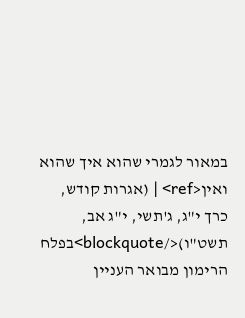במאור לגמרי שהוא איך שהוא ואין<ref> | (אגרות קודש, כרך י"ג, ג'תשי, י"ג אב, תשט"ו)</blockquote>בפלח הרימון מבואר העניין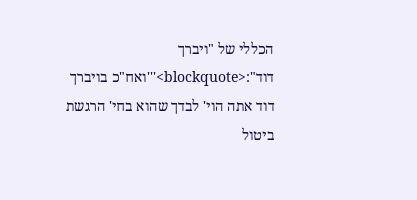הכללי של "ויברך דוד":<blockquote>'''ואח"כ בויברך דוד אתה הוי' לבדך שהוא בחי' הרגשת ביטול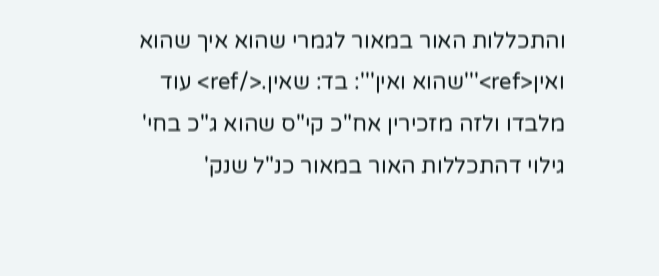והתכללות האור במאור לגמרי שהוא איך שהוא ואין<ref>'''שהוא ואין''': בד: שאין.</ref> עוד מלבדו ולזה מזכירין אח"כ קי"ס שהוא ג"כ בחי' גילוי דהתכללות האור במאור כנ"ל שנק'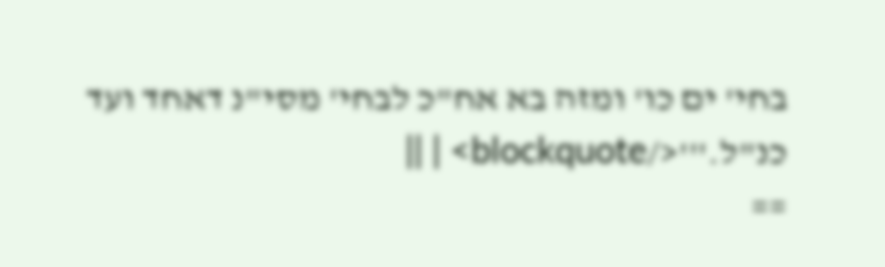בחי' ים כו' ומזה בא אח"כ לבחי' מסי"נ דאחד ועד כנ"ל.'''</blockquote> | ||
==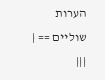הערות שוליים == | |||